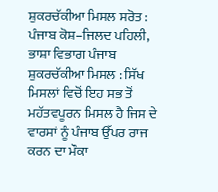ਸ਼ੁਕਰਚੱਕੀਆ ਮਿਸਲ ਸਰੋਤ :
ਪੰਜਾਬ ਕੋਸ਼–ਜਿਲਦ ਪਹਿਲੀ, ਭਾਸ਼ਾ ਵਿਭਾਗ ਪੰਜਾਬ
ਸ਼ੁਕਰਚੱਕੀਆ ਮਿਸਲ : ਸਿੱਖ ਮਿਸਲਾਂ ਵਿਚੋਂ ਇਹ ਸਭ ਤੋਂ ਮਹੱਤਵਪੂਰਨ ਮਿਸਲ ਹੈ ਜਿਸ ਦੇ ਵਾਰਸਾਂ ਨੂੰ ਪੰਜਾਬ ਉੱਪਰ ਰਾਜ ਕਰਨ ਦਾ ਮੌਕਾ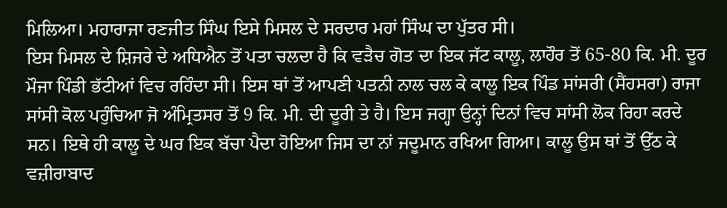ਮਿਲਿਆ। ਮਹਾਰਾਜਾ ਰਣਜੀਤ ਸਿੰਘ ਇਸੇ ਮਿਸਲ ਦੇ ਸਰਦਾਰ ਮਹਾਂ ਸਿੰਘ ਦਾ ਪੁੱਤਰ ਸੀ।
ਇਸ ਮਿਸਲ ਦੇ ਸ਼ਿਜਰੇ ਦੇ ਅਧਿਐਨ ਤੋਂ ਪਤਾ ਚਲਦਾ ਹੈ ਕਿ ਵੜੈਚ ਗੋਤ ਦਾ ਇਕ ਜੱਟ ਕਾਲੂ, ਲਾਹੌਰ ਤੋਂ 65-80 ਕਿ. ਮੀ. ਦੂਰ ਮੌਜਾ ਪਿੰਡੀ ਭੱਟੀਆਂ ਵਿਚ ਰਹਿੰਦਾ ਸੀ। ਇਸ ਥਾਂ ਤੋਂ ਆਪਣੀ ਪਤਨੀ ਨਾਲ ਚਲ ਕੇ ਕਾਲੂ ਇਕ ਪਿੰਡ ਸਾਂਸਰੀ (ਸੈਂਹਸਰਾ) ਰਾਜਾ ਸਾਂਸੀ ਕੋਲ ਪਹੁੰਚਿਆ ਜੋ ਅੰਮ੍ਰਿਤਸਰ ਤੋਂ 9 ਕਿ. ਮੀ. ਦੀ ਦੂਰੀ ਤੇ ਹੈ। ਇਸ ਜਗ੍ਹਾ ਉਨ੍ਹਾਂ ਦਿਨਾਂ ਵਿਚ ਸਾਂਸੀ ਲੋਕ ਰਿਹਾ ਕਰਦੇ ਸਨ। ਇਥੇ ਹੀ ਕਾਲੂ ਦੇ ਘਰ ਇਕ ਬੱਚਾ ਪੈਦਾ ਹੋਇਆ ਜਿਸ ਦਾ ਨਾਂ ਜਦੂਮਾਨ ਰਖਿਆ ਗਿਆ। ਕਾਲੂ ਉਸ ਥਾਂ ਤੋਂ ਉੱਠ ਕੇ ਵਜ਼ੀਰਾਬਾਦ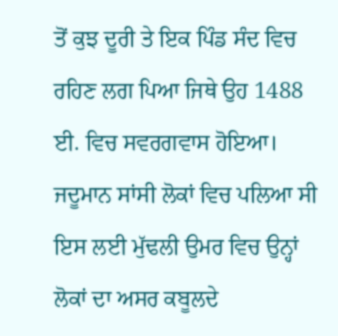ਤੋਂ ਕੁਝ ਦੂਰੀ ਤੇ ਇਕ ਪਿੰਡ ਸੰਦ ਵਿਚ ਰਹਿਣ ਲਗ ਪਿਆ ਜਿਥੇ ਉਹ 1488 ਈ. ਵਿਚ ਸਵਰਗਵਾਸ ਹੋਇਆ। ਜਦੂਮਾਨ ਸਾਂਸੀ ਲੋਕਾਂ ਵਿਚ ਪਲਿਆ ਸੀ ਇਸ ਲਈ ਮੁੱਢਲੀ ਉਮਰ ਵਿਚ ਉਨ੍ਹਾਂ ਲੋਕਾਂ ਦਾ ਅਸਰ ਕਬੂਲਦੇ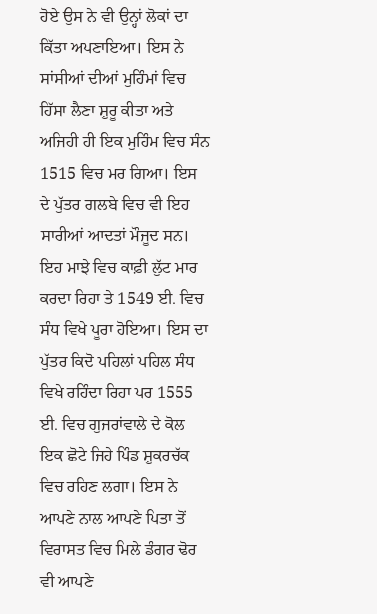ਹੋਏ ਉਸ ਨੇ ਵੀ ਉਨ੍ਹਾਂ ਲੋਕਾਂ ਦਾ ਕਿੱਤਾ ਅਪਣਾਇਆ। ਇਸ ਨੇ ਸਾਂਸੀਆਂ ਦੀਆਂ ਮੁਹਿੰਮਾਂ ਵਿਚ ਹਿੱਸਾ ਲੈਣਾ ਸ਼ੁਰੂ ਕੀਤਾ ਅਤੇ ਅਜਿਹੀ ਹੀ ਇਕ ਮੁਹਿੰਮ ਵਿਚ ਸੰਨ 1515 ਵਿਚ ਮਰ ਗਿਆ। ਇਸ ਦੇ ਪੁੱਤਰ ਗਲਬੇ ਵਿਚ ਵੀ ਇਹ ਸਾਰੀਆਂ ਆਦਤਾਂ ਮੌਜੂਦ ਸਨ। ਇਹ ਮਾਝੇ ਵਿਚ ਕਾਫ਼ੀ ਲੁੱਟ ਮਾਰ ਕਰਦਾ ਰਿਹਾ ਤੇ 1549 ਈ. ਵਿਚ ਸੰਧ ਵਿਖੇ ਪੂਰਾ ਹੋਇਆ। ਇਸ ਦਾ ਪੁੱਤਰ ਕਿਦੋ ਪਹਿਲਾਂ ਪਹਿਲ ਸੰਧ ਵਿਖੇ ਰਹਿੰਦਾ ਰਿਹਾ ਪਰ 1555 ਈ. ਵਿਚ ਗੁਜਰਾਂਵਾਲੇ ਦੇ ਕੋਲ ਇਕ ਛੋਟੇ ਜਿਹੇ ਪਿੰਡ ਸ਼ੁਕਰਚੱਕ ਵਿਚ ਰਹਿਣ ਲਗਾ। ਇਸ ਨੇ ਆਪਣੇ ਨਾਲ ਆਪਣੇ ਪਿਤਾ ਤੋਂ ਵਿਰਾਸਤ ਵਿਚ ਮਿਲੇ ਡੰਗਰ ਢੋਰ ਵੀ ਆਪਣੇ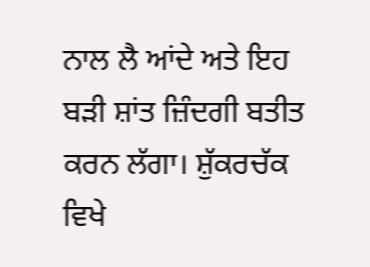ਨਾਲ ਲੈ ਆਂਦੇ ਅਤੇ ਇਹ ਬੜੀ ਸ਼ਾਂਤ ਜ਼ਿੰਦਗੀ ਬਤੀਤ ਕਰਨ ਲੱਗਾ। ਸ਼ੁੱਕਰਚੱਕ ਵਿਖੇ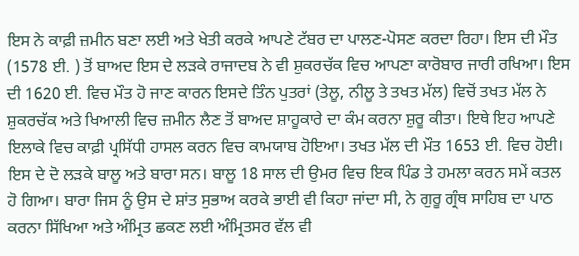ਇਸ ਨੇ ਕਾਫ਼ੀ ਜ਼ਮੀਨ ਬਣਾ ਲਈ ਅਤੇ ਖੇਤੀ ਕਰਕੇ ਆਪਣੇ ਟੱਬਰ ਦਾ ਪਾਲਣ-ਪੋਸਣ ਕਰਦਾ ਰਿਹਾ। ਇਸ ਦੀ ਮੌਤ (1578 ਈ. ) ਤੋਂ ਬਾਅਦ ਇਸ ਦੇ ਲੜਕੇ ਰਾਜਾਦਬ ਨੇ ਵੀ ਸ਼ੁਕਰਚੱਕ ਵਿਚ ਆਪਣਾ ਕਾਰੋਬਾਰ ਜਾਰੀ ਰਖਿਆ। ਇਸ ਦੀ 1620 ਈ. ਵਿਚ ਮੌਤ ਹੋ ਜਾਣ ਕਾਰਨ ਇਸਦੇ ਤਿੰਨ ਪੁਤਰਾਂ (ਤੇਲੂ, ਨੀਲੂ ਤੇ ਤਖਤ ਮੱਲ) ਵਿਚੋਂ ਤਖਤ ਮੱਲ ਨੇ ਸ਼ੁਕਰਚੱਕ ਅਤੇ ਖਿਆਲੀ ਵਿਚ ਜ਼ਮੀਨ ਲੈਣ ਤੋਂ ਬਾਅਦ ਸ਼ਾਹੂਕਾਰੇ ਦਾ ਕੰਮ ਕਰਨਾ ਸ਼ੁਰੂ ਕੀਤਾ। ਇਥੇ ਇਹ ਆਪਣੇ ਇਲਾਕੇ ਵਿਚ ਕਾਫ਼ੀ ਪ੍ਰਸਿੱਧੀ ਹਾਸਲ ਕਰਨ ਵਿਚ ਕਾਮਯਾਬ ਹੋਇਆ। ਤਖਤ ਮੱਲ ਦੀ ਮੌਤ 1653 ਈ. ਵਿਚ ਹੋਈ। ਇਸ ਦੇ ਦੋ ਲੜਕੇ ਬਾਲੂ ਅਤੇ ਬਾਰਾ ਸਨ। ਬਾਲੂ 18 ਸਾਲ ਦੀ ਉਮਰ ਵਿਚ ਇਕ ਪਿੰਡ ਤੇ ਹਮਲਾ ਕਰਨ ਸਮੇਂ ਕਤਲ ਹੋ ਗਿਆ। ਬਾਰਾ ਜਿਸ ਨੂੰ ਉਸ ਦੇ ਸ਼ਾਂਤ ਸੁਭਾਅ ਕਰਕੇ ਭਾਈ ਵੀ ਕਿਹਾ ਜਾਂਦਾ ਸੀ, ਨੇ ਗੁਰੂ ਗ੍ਰੰਥ ਸਾਹਿਬ ਦਾ ਪਾਠ ਕਰਨਾ ਸਿੱਖਿਆ ਅਤੇ ਅੰਮ੍ਰਿਤ ਛਕਣ ਲਈ ਅੰਮ੍ਰਿਤਸਰ ਵੱਲ ਵੀ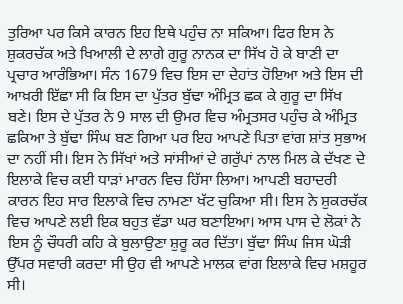ਤੁਰਿਆ ਪਰ ਕਿਸੇ ਕਾਰਨ ਇਹ ਇਥੇ ਪਹੁੰਚ ਨਾ ਸਕਿਆ। ਫਿਰ ਇਸ ਨੇ ਸ਼ੁਕਰਚੱਕ ਅਤੇ ਖਿਆਲੀ ਦੇ ਲਾਗੇ ਗੁਰੂ ਨਾਨਕ ਦਾ ਸਿੱਖ ਹੋ ਕੇ ਬਾਣੀ ਦਾ ਪ੍ਰਚਾਰ ਆਰੰਭਿਆ। ਸੰਨ 1679 ਵਿਚ ਇਸ ਦਾ ਦੇਹਾਂਤ ਹੋਇਆ ਅਤੇ ਇਸ ਦੀ ਆਖ਼ਰੀ ਇੱਛਾ ਸੀ ਕਿ ਇਸ ਦਾ ਪੁੱਤਰ ਬੁੱਢਾ ਅੰਮ੍ਰਿਤ ਛਕ ਕੇ ਗੁਰੂ ਦਾ ਸਿੱਖ ਬਣੇ। ਇਸ ਦੇ ਪੁੱਤਰ ਨੇ 9 ਸਾਲ ਦੀ ਉਮਰ ਵਿਚ ਅੰਮ੍ਰਤਸਰ ਪਹੁੰਚ ਕੇ ਅੰਮ੍ਰਿਤ ਛਕਿਆ ਤੇ ਬੁੱਢਾ ਸਿੰਘ ਬਣ ਗਿਆ ਪਰ ਇਹ ਆਪਣੇ ਪਿਤਾ ਵਾਂਗ ਸ਼ਾਂਤ ਸੁਭਾਅ ਦਾ ਨਹੀਂ ਸੀ। ਇਸ ਨੇ ਸਿੱਖਾਂ ਅਤੇ ਸਾਂਸੀਆਂ ਦੇ ਗਰੁੱਪਾਂ ਨਾਲ ਮਿਲ ਕੇ ਦੱਖਣ ਦੇ ਇਲਾਕੇ ਵਿਚ ਕਈ ਧਾੜਾਂ ਮਾਰਨ ਵਿਚ ਹਿੱਸਾ ਲਿਆ। ਆਪਣੀ ਬਹਾਦਰੀ ਕਾਰਨ ਇਹ ਸਾਰ ਇਲਾਕੇ ਵਿਚ ਨਾਮਣਾ ਖੱਟ ਚੁਕਿਆ ਸੀ। ਇਸ ਨੇ ਸ਼ੁਕਰਚੱਕ ਵਿਚ ਆਪਣੇ ਲਈ ਇਕ ਬਹੁਤ ਵੱਡਾ ਘਰ ਬਣਾਇਆ। ਆਸ ਪਾਸ ਦੇ ਲੋਕਾਂ ਨੇ ਇਸ ਨੂੰ ਚੌਧਰੀ ਕਹਿ ਕੇ ਬੁਲਾਉਣਾ ਸ਼ੁਰੂ ਕਰ ਦਿੱਤਾ। ਬੁੱਢਾ ਸਿੰਘ ਜਿਸ ਘੋੜੀ ਉੱਪਰ ਸਵਾਰੀ ਕਰਦਾ ਸੀ ਉਹ ਵੀ ਆਪਣੇ ਮਾਲਕ ਵਾਂਗ ਇਲਾਕੇ ਵਿਚ ਮਸ਼ਹੂਰ ਸੀ।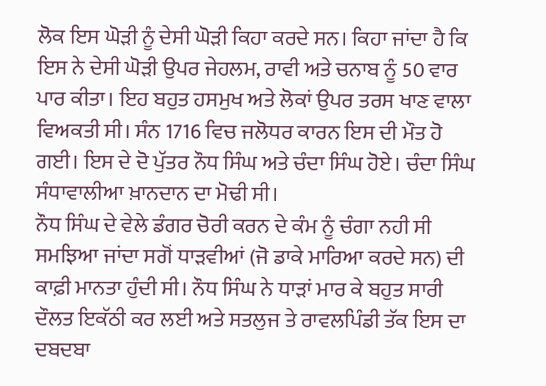ਲੋਕ ਇਸ ਘੋੜੀ ਨੂੰ ਦੇਸੀ ਘੋੜੀ ਕਿਹਾ ਕਰਦੇ ਸਨ। ਕਿਹਾ ਜਾਂਦਾ ਹੈ ਕਿ ਇਸ ਨੇ ਦੇਸੀ ਘੋੜੀ ਉਪਰ ਜੇਹਲਮ, ਰਾਵੀ ਅਤੇ ਚਨਾਬ ਨੂੰ 50 ਵਾਰ ਪਾਰ ਕੀਤਾ। ਇਹ ਬਹੁਤ ਹਸਮੁਖ ਅਤੇ ਲੋਕਾਂ ਉਪਰ ਤਰਸ ਖਾਣ ਵਾਲਾ ਵਿਅਕਤੀ ਸੀ। ਸੰਨ 1716 ਵਿਚ ਜਲੋਧਰ ਕਾਰਨ ਇਸ ਦੀ ਮੌਤ ਹੋ ਗਈ। ਇਸ ਦੇ ਦੋ ਪੁੱਤਰ ਨੌਧ ਸਿੰਘ ਅਤੇ ਚੰਦਾ ਸਿੰਘ ਹੋਏ। ਚੰਦਾ ਸਿੰਘ ਸੰਧਾਵਾਲੀਆ ਖ਼ਾਨਦਾਨ ਦਾ ਮੋਢੀ ਸੀ।
ਨੌਧ ਸਿੰਘ ਦੇ ਵੇਲੇ ਡੰਗਰ ਚੋਰੀ ਕਰਨ ਦੇ ਕੰਮ ਨੂੰ ਚੰਗਾ ਨਹੀ ਸੀ ਸਮਝਿਆ ਜਾਂਦਾ ਸਗੋਂ ਧਾੜਵੀਆਂ (ਜੋ ਡਾਕੇ ਮਾਰਿਆ ਕਰਦੇ ਸਨ) ਦੀ ਕਾਫ਼ੀ ਮਾਨਤਾ ਹੁੰਦੀ ਸੀ। ਨੌਧ ਸਿੰਘ ਨੇ ਧਾੜਾਂ ਮਾਰ ਕੇ ਬਹੁਤ ਸਾਰੀ ਦੌਲਤ ਇਕੱਠੀ ਕਰ ਲਈ ਅਤੇ ਸਤਲੁਜ ਤੇ ਰਾਵਲਪਿੰਡੀ ਤੱਕ ਇਸ ਦਾ ਦਬਦਬਾ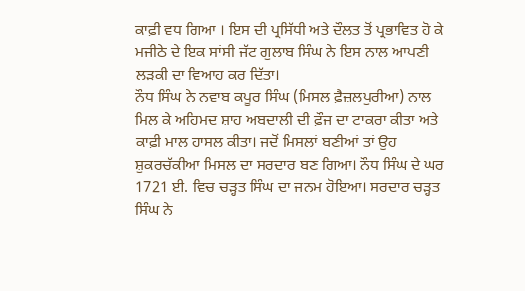ਕਾਫ਼ੀ ਵਧ ਗਿਆ । ਇਸ ਦੀ ਪ੍ਰਸਿੱਧੀ ਅਤੇ ਦੌਲਤ ਤੋਂ ਪ੍ਰਭਾਵਿਤ ਹੋ ਕੇ ਮਜੀਠੇ ਦੇ ਇਕ ਸਾਂਸੀ ਜੱਟ ਗੁਲਾਬ ਸਿੰਘ ਨੇ ਇਸ ਨਾਲ ਆਪਣੀ ਲੜਕੀ ਦਾ ਵਿਆਹ ਕਰ ਦਿੱਤਾ।
ਨੌਧ ਸਿੰਘ ਨੇ ਨਵਾਬ ਕਪੂਰ ਸਿੰਘ (ਮਿਸਲ ਫ਼ੈਜ਼ਲਪੁਰੀਆ) ਨਾਲ ਮਿਲ ਕੇ ਅਹਿਮਦ ਸ਼ਾਹ ਅਬਦਾਲੀ ਦੀ ਫ਼ੌਜ ਦਾ ਟਾਕਰਾ ਕੀਤਾ ਅਤੇ ਕਾਫ਼ੀ ਮਾਲ ਹਾਸਲ ਕੀਤਾ। ਜਦੋਂ ਮਿਸਲਾਂ ਬਣੀਆਂ ਤਾਂ ਉਹ ਸ਼ੁਕਰਚੱਕੀਆ ਮਿਸਲ ਦਾ ਸਰਦਾਰ ਬਣ ਗਿਆ। ਨੌਧ ਸਿੰਘ ਦੇ ਘਰ 1721 ਈ. ਵਿਚ ਚੜ੍ਹਤ ਸਿੰਘ ਦਾ ਜਨਮ ਹੋਇਆ। ਸਰਦਾਰ ਚੜ੍ਹਤ ਸਿੰਘ ਨੇ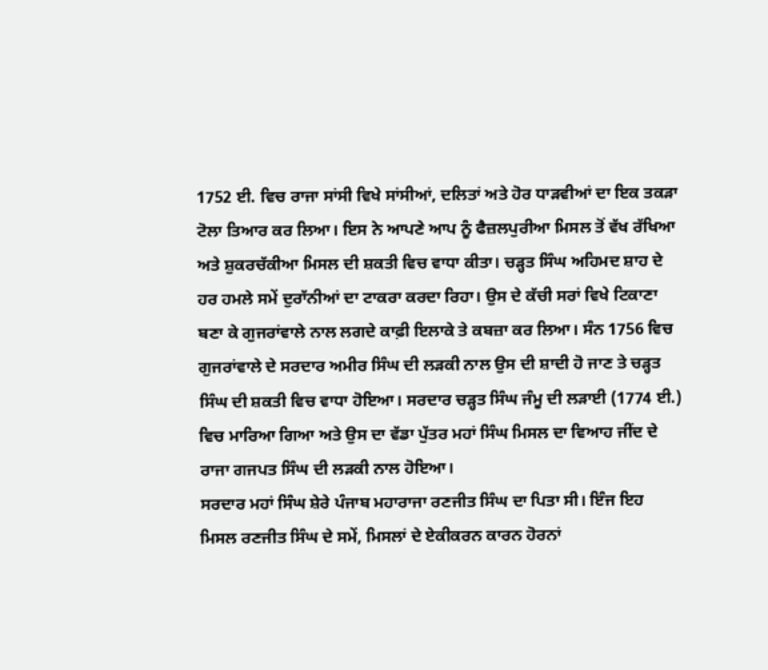1752 ਈ. ਵਿਚ ਰਾਜਾ ਸਾਂਸੀ ਵਿਖੇ ਸਾਂਸੀਆਂ, ਦਲਿਤਾਂ ਅਤੇ ਹੋਰ ਧਾੜਵੀਆਂ ਦਾ ਇਕ ਤਕੜਾ ਟੋਲਾ ਤਿਆਰ ਕਰ ਲਿਆ। ਇਸ ਨੇ ਆਪਣੇ ਆਪ ਨੂੰ ਫੈਜ਼ਲਪੁਰੀਆ ਮਿਸਲ ਤੋਂ ਵੱਖ ਰੱਖਿਆ ਅਤੇ ਸ਼ੁਕਰਚੱਕੀਆ ਮਿਸਲ ਦੀ ਸ਼ਕਤੀ ਵਿਚ ਵਾਧਾ ਕੀਤਾ। ਚੜ੍ਹਤ ਸਿੰਘ ਅਹਿਮਦ ਸ਼ਾਹ ਦੇ ਹਰ ਹਮਲੇ ਸਮੇਂ ਦੁਰਾੱਨੀਆਂ ਦਾ ਟਾਕਰਾ ਕਰਦਾ ਰਿਹਾ। ਉਸ ਦੇ ਕੱਚੀ ਸਰਾਂ ਵਿਖੇ ਟਿਕਾਣਾ ਬਣਾ ਕੇ ਗੁਜਰਾਂਵਾਲੇ ਨਾਲ ਲਗਦੇ ਕਾਫ਼ੀ ਇਲਾਕੇ ਤੇ ਕਬਜ਼ਾ ਕਰ ਲਿਆ। ਸੰਨ 1756 ਵਿਚ ਗੁਜਰਾਂਵਾਲੇ ਦੇ ਸਰਦਾਰ ਅਮੀਰ ਸਿੰਘ ਦੀ ਲੜਕੀ ਨਾਲ ਉਸ ਦੀ ਸ਼ਾਦੀ ਹੋ ਜਾਣ ਤੇ ਚੜ੍ਹਤ ਸਿੰਘ ਦੀ ਸ਼ਕਤੀ ਵਿਚ ਵਾਧਾ ਹੋਇਆ। ਸਰਦਾਰ ਚੜ੍ਹਤ ਸਿੰਘ ਜੰਮੂ ਦੀ ਲੜਾਈ (1774 ਈ.) ਵਿਚ ਮਾਰਿਆ ਗਿਆ ਅਤੇ ਉਸ ਦਾ ਵੱਡਾ ਪੁੱਤਰ ਮਹਾਂ ਸਿੰਘ ਮਿਸਲ ਦਾ ਵਿਆਹ ਜੀਂਦ ਦੇ ਰਾਜਾ ਗਜਪਤ ਸਿੰਘ ਦੀ ਲੜਕੀ ਨਾਲ ਹੋਇਆ।
ਸਰਦਾਰ ਮਹਾਂ ਸਿੰਘ ਸ਼ੇਰੇ ਪੰਜਾਬ ਮਹਾਰਾਜਾ ਰਣਜੀਤ ਸਿੰਘ ਦਾ ਪਿਤਾ ਸੀ। ਇੰਜ ਇਹ ਮਿਸਲ ਰਣਜੀਤ ਸਿੰਘ ਦੇ ਸਮੇਂ, ਮਿਸਲਾਂ ਦੇ ਏਕੀਕਰਨ ਕਾਰਨ ਹੋਰਨਾਂ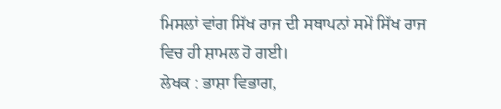ਮਿਸਲਾਂ ਵਾਂਗ ਸਿੱਖ ਰਾਜ ਦੀ ਸਥਾਪਨਾਂ ਸਮੇਂ ਸਿੱਖ ਰਾਜ ਵਿਚ ਹੀ ਸ਼ਾਮਲ ਹੋ ਗਈ।
ਲੇਖਕ : ਭਾਸ਼ਾ ਵਿਭਾਗ,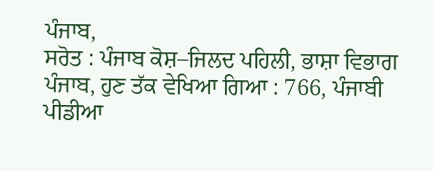ਪੰਜਾਬ,
ਸਰੋਤ : ਪੰਜਾਬ ਕੋਸ਼–ਜਿਲਦ ਪਹਿਲੀ, ਭਾਸ਼ਾ ਵਿਭਾਗ ਪੰਜਾਬ, ਹੁਣ ਤੱਕ ਵੇਖਿਆ ਗਿਆ : 766, ਪੰਜਾਬੀ ਪੀਡੀਆ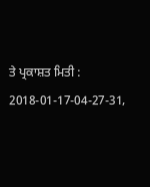ਤੇ ਪ੍ਰਕਾਸ਼ਤ ਮਿਤੀ : 2018-01-17-04-27-31,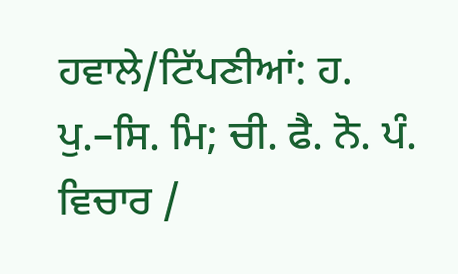ਹਵਾਲੇ/ਟਿੱਪਣੀਆਂ: ਹ. ਪੁ.–ਸਿ. ਮਿ; ਚੀ. ਫੈ. ਨੋ. ਪੰ.
ਵਿਚਾਰ /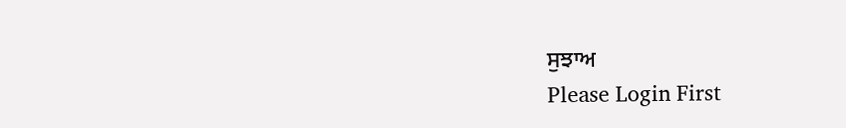ਸੁਝਾਅ
Please Login First